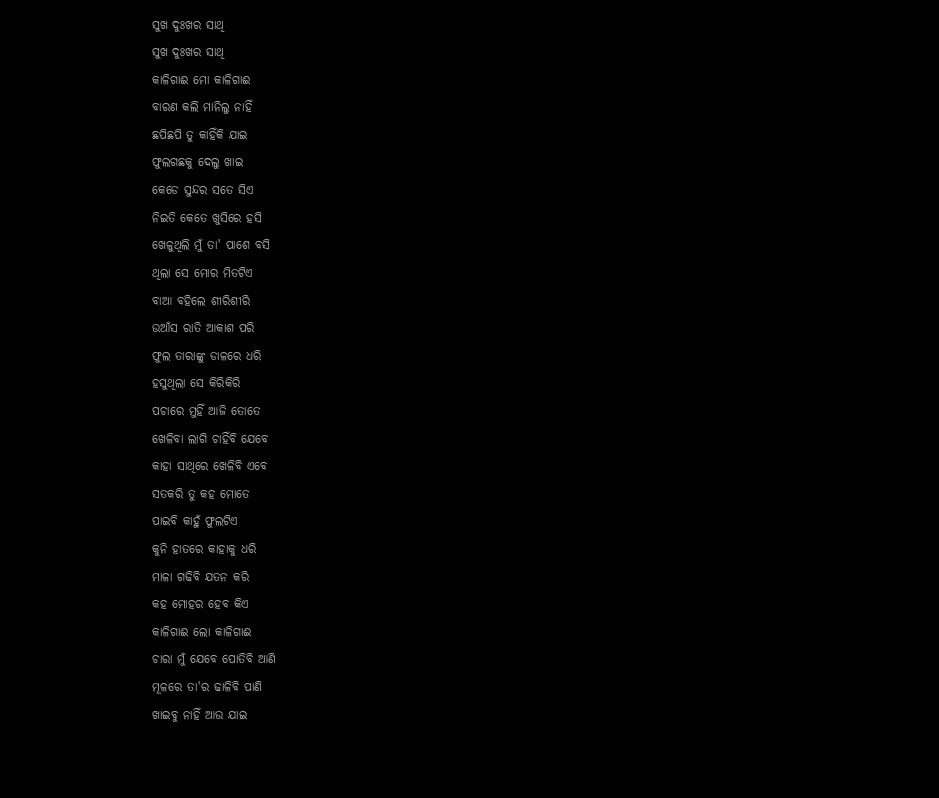ସୁଖ ଦୁଃଖର ସାଥି
ସୁଖ ଦୁଃଖର ସାଥି
କାଳିଗାଈ ମୋ କାଳିଗାଈ
ବାରଣ କଲି ମାନିଲୁ ନାହିଁ
ଛପିଛପି ତୁ କାହିଁକି ଯାଇ
ଫୁଲଗଛକୁ ଦେଲୁ ଖାଇ
କେଡେ ସୁନ୍ଦର ସତେ ସିଏ
ନିଇତି କେତେ ଖୁସିରେ ହସି
ଖେଳୁଥିଲି ମୁଁ ତା' ପାଶେ ବସି
ଥିଲା ସେ ମୋର ମିତଟିଏ
ବାଆ ବହିଲେ ଶୀରିଶୀରି
ଉଆଁସ ରାତି ଆକାଶ ପରି
ଫୁଲ ତାରାଙ୍କୁ ଡାଳରେ ଧରି
ହସୁଥିଲା ସେ କିରିକିରି
ପଚାରେ ମୁହିଁ ଆଜି ତୋତେ
ଖେଳିବା ଲାଗି ଚାହିଁବି ଯେବେ
କାହା ସାଥିରେ ଖେଳିବି ଏବେ
ସତକରି ତୁ କହ ମୋତେ
ପାଇବି କାହୁଁ ଫୁଲଟିଏ
କୁନି ହାତରେ କାହାକୁ ଧରି
ମାଳା ଗଢିବି ଯତନ କରି
କହ ମୋହର ହେବ କିଏ
କାଳିଗାଈ ଲୋ କାଳିଗାଈ
ଚାରା ମୁଁ ଯେବେ ପୋତିବି ଆଣି
ମୂଳରେ ତା'ର ଢାଳିବି ପାଣି
ଖାଇବୁ ନାହିଁ ଆଉ ଯାଇ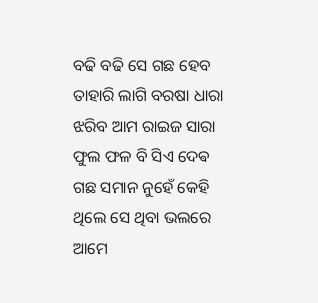ବଢି ବଢି ସେ ଗଛ ହେବ
ତାହାରି ଲାଗି ବରଷା ଧାରା
ଝରିବ ଆମ ରାଇଜ ସାରା
ଫୁଲ ଫଳ ବି ସିଏ ଦେଵ
ଗଛ ସମାନ ନୁହେଁ କେହି
ଥିଲେ ସେ ଥିବା ଭଲରେ ଆମେ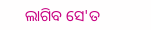ଲାଗିବ ସେ'ତ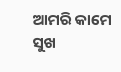ଆମରି କାମେ
ସୁଖ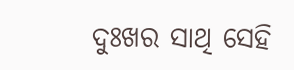ଦୁଃଖର ସାଥି ସେହି